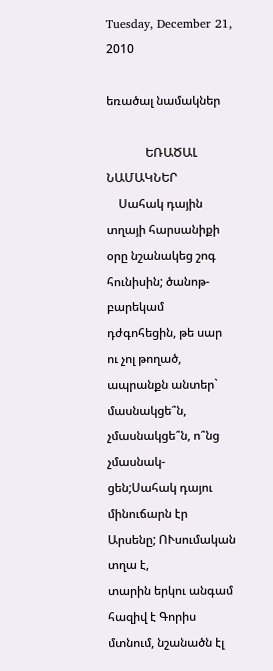Tuesday, December 21, 2010

եռածալ նամակներ

             ԵՌԱԾԱԼ  ՆԱՄԱԿՆԵՐ
    Սահակ դային տղայի հարսանիքի օրը նշանակեց շոգ
հունիսին; ծանոթ- բարեկամ դժգոհեցին, թե սար ու չոլ թողած,
ապրանքն անտեր` մասնակցե՞ն, չմասնակցե՞ն, ո՞նց չմասնակ-
ցեն;Սահակ դայու մինուճարն էր Արսենը; ՈՒսումական տղա է,
տարին երկու անգամ հազիվ է Գորիս մտնում, նշանածն էլ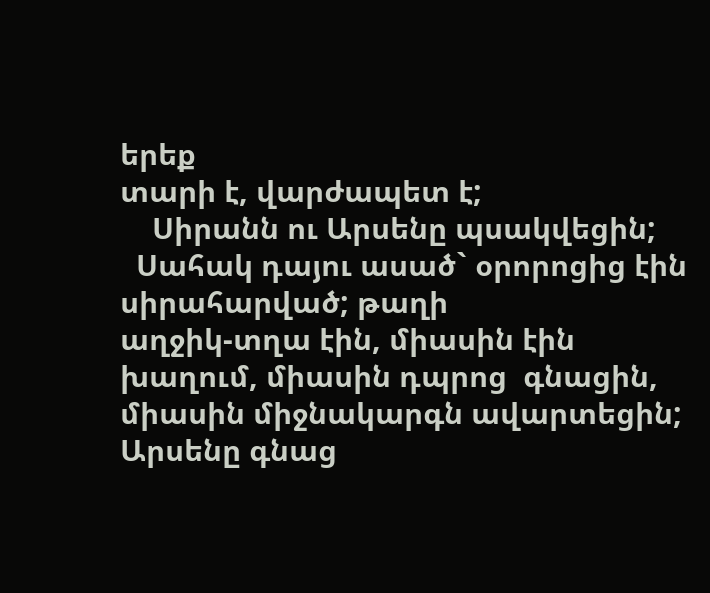երեք
տարի է, վարժապետ է;
    Սիրանն ու Արսենը պսակվեցին;
  Սահակ դայու ասած` օրորոցից էին սիրահարված; թաղի
աղջիկ-տղա էին, միասին էին խաղում, միասին դպրոց  գնացին,
միասին միջնակարգն ավարտեցին; Արսենը գնաց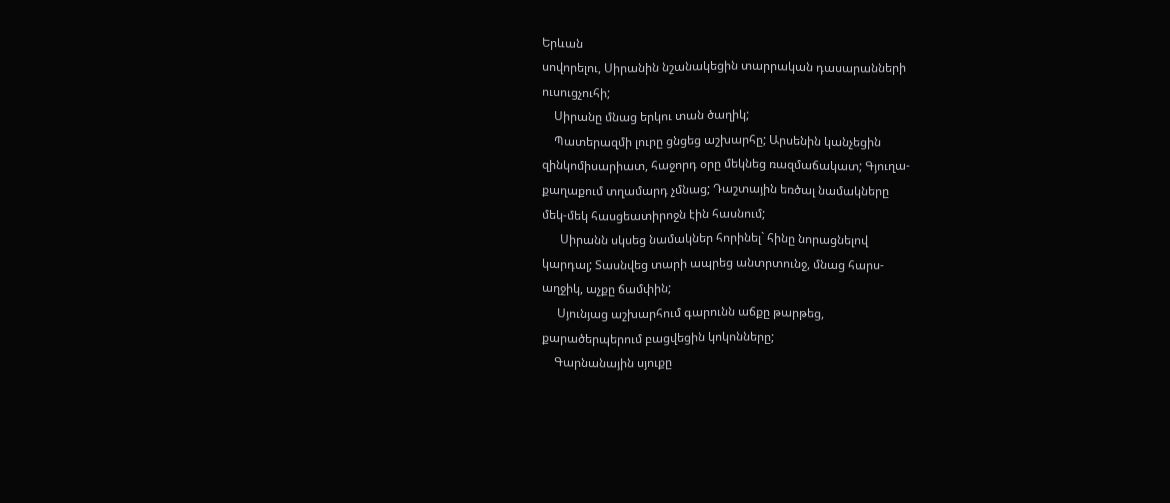Երևան
սովորելու, Սիրանին նշանակեցին տարրական դասարանների
ուսուցչուհի;
    Սիրանը մնաց երկու տան ծաղիկ;
    Պատերազմի լուրը ցնցեց աշխարհը; Արսենին կանչեցին
զինկոմիսարիատ, հաջորդ օրը մեկնեց ռազմաճակատ; Գյուղա-
քաղաքում տղամարդ չմնաց; Դաշտային եռծալ նամակները
մեկ-մեկ հասցեատիրոջն էին հասնում;
      Սիրանն սկսեց նամակներ հորինել` հինը նորացնելով
կարդալ; Տասնվեց տարի ապրեց անտրտունջ, մնաց հարս-
աղջիկ, աչքը ճամփին;
     Սյունյաց աշխարհում գարունն աճքը թարթեց,
քարածերպերում բացվեցին կոկոնները;
    Գարնանային սյուքը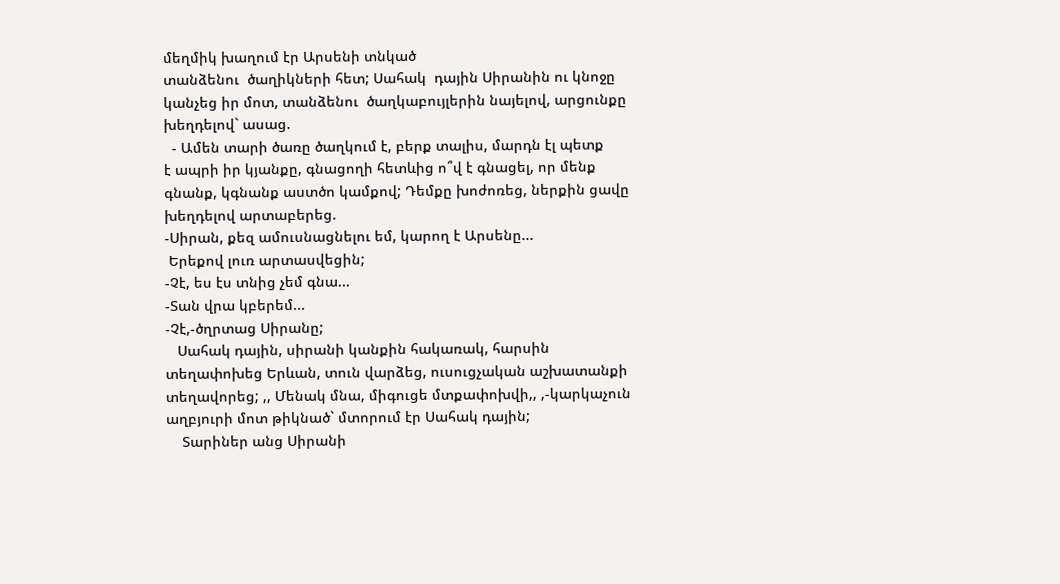մեղմիկ խաղում էր Արսենի տնկած
տանձենու  ծաղիկների հետ; Սահակ  դային Սիրանին ու կնոջը
կանչեց իր մոտ, տանձենու  ծաղկաբույլերին նայելով, արցունքը
խեղդելով` ասաց.
  - Ամեն տարի ծառը ծաղկում է, բերք տալիս, մարդն էլ պետք
է ապրի իր կյանքը, գնացողի հետևից ո՞վ է գնացել, որ մենք
գնանք, կգնանք աստծո կամքով; Դեմքը խոժոռեց, ներքին ցավը
խեղդելով արտաբերեց.
-Սիրան, քեզ ամուսնացնելու եմ, կարող է Արսենը...
 Երեքով լուռ արտասվեցին;
-Չէ, ես էս տնից չեմ գնա...
-Տան վրա կբերեմ...
-Չէ,-ծղրտաց Սիրանը;
   Սահակ դային, սիրանի կանքին հակառակ, հարսին
տեղափոխեց Երևան, տուն վարձեց, ուսուցչական աշխատանքի
տեղավորեց; ,, Մենակ մնա, միգուցե մտքափոխվի,, ,-կարկաչուն
աղբյուրի մոտ թիկնած` մտորում էր Սահակ դային;
    Տարիներ անց Սիրանի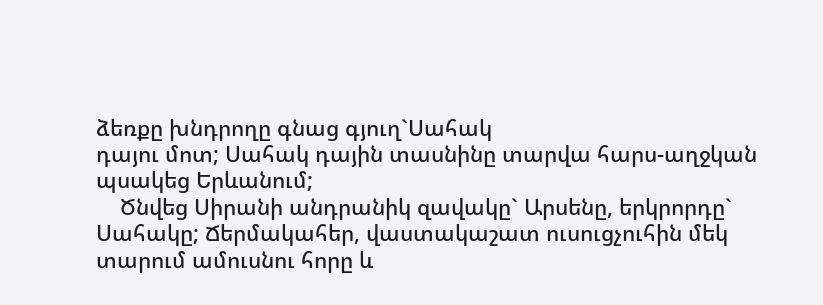ձեռքը խնդրողը գնաց գյուղ`Սահակ
դայու մոտ; Սահակ դային տասնինը տարվա հարս-աղջկան
պսակեց Երևանում;
    Ծնվեց Սիրանի անդրանիկ զավակը` Արսենը, երկրորդը`
Սահակը; Ճերմակահեր, վաստակաշատ ուսուցչուհին մեկ
տարում ամուսնու հորը և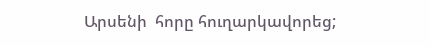Արսենի  հորը հուղարկավորեց;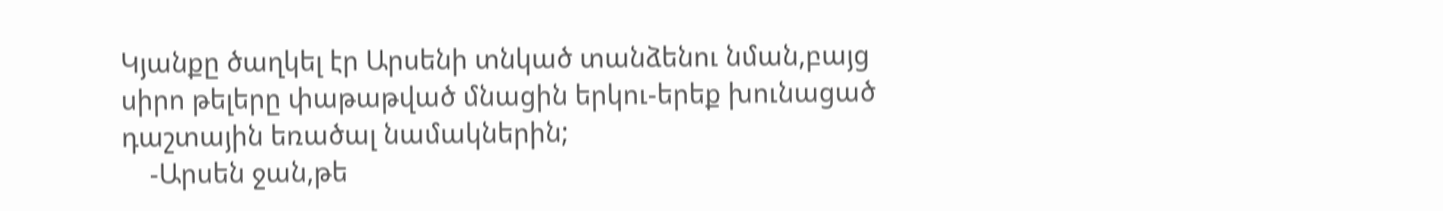Կյանքը ծաղկել էր Արսենի տնկած տանձենու նման,բայց
սիրո թելերը փաթաթված մնացին երկու-երեք խունացած
դաշտային եռածալ նամակներին;
    -Արսեն ջան,թե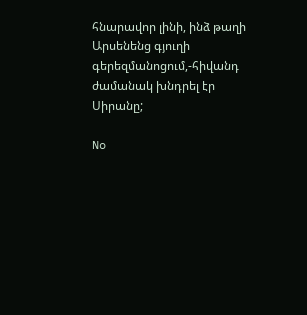հնարավոր լինի, ինձ թաղի Արսենենց գյուղի
գերեզմանոցում,-հիվանդ ժամանակ խնդրել էր Սիրանը;

No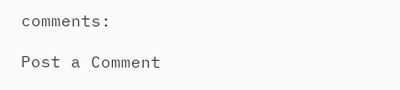comments:

Post a Comment